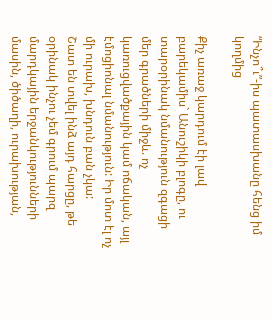“Ինչո՞ւ”-իս պատասխանը հենց իմ կողմից

Քիչ առաջ կարդում էի լավ բարեկամիս` Անուշիկի բլոգը, ու տարօրինակ նմանություն զգացի մեր գրածների միջև. ոչ կառուցվածքային կամ ոճական, այլ էմոցիոնալ նմանություն: Իր մոտ էլ ոչ մի ուրախ, խնդուն բան չկա:
Շատ են տվել ինձ այդ հարցը, թե օրինակ ինչու չեմ գրում պարզ մարդկային երջանկությունների մասին, ծիծաղի, ուրախության,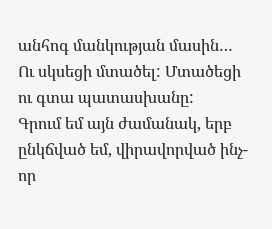անհոգ մանկության մասին… Ու սկսեցի մտածել: Մտածեցի ու գտա պատասխանը:
Գրում եմ այն ժամանակ, երբ ընկճված եմ, վիրավորված ինչ-որ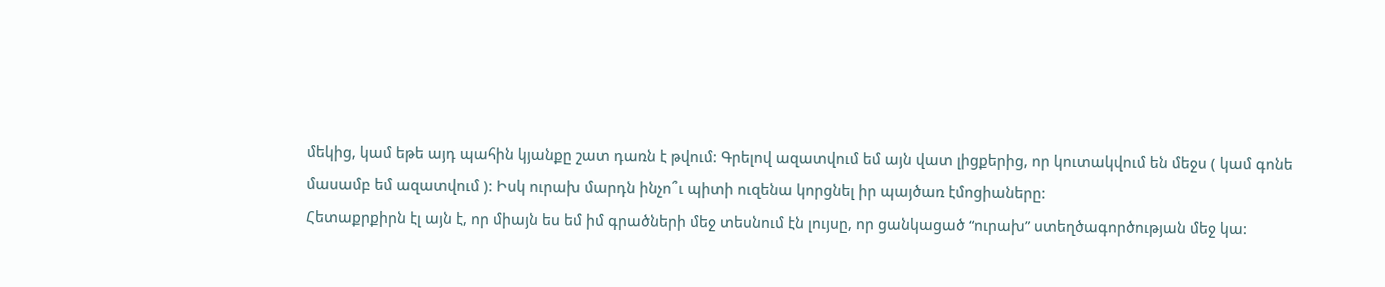մեկից, կամ եթե այդ պահին կյանքը շատ դառն է թվում: Գրելով ազատվում եմ այն վատ լիցքերից, որ կուտակվում են մեջս ( կամ գոնե մասամբ եմ ազատվում ): Իսկ ուրախ մարդն ինչո՞ւ պիտի ուզենա կորցնել իր պայծառ էմոցիաները:
Հետաքրքիրն էլ այն է, որ միայն ես եմ իմ գրածների մեջ տեսնում էն լույսը, որ ցանկացած “ուրախ” ստեղծագործության մեջ կա: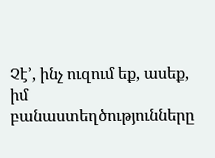Չէ’, ինչ ուզում եք, ասեք, իմ բանաստեղծությունները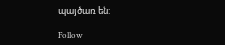պայծառ են:

Follow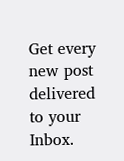Get every new post delivered to your Inbox.